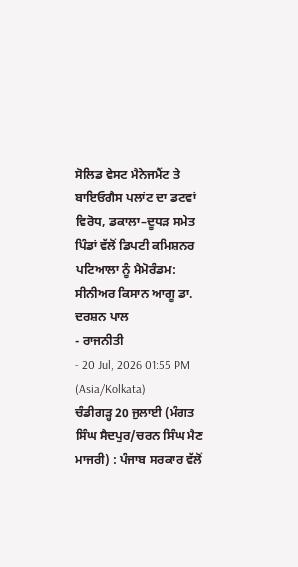ਸੋਲਿਡ ਵੇਸਟ ਮੈਨੇਜਮੈਂਟ ਤੇ ਬਾਇਓਗੈਸ ਪਲਾਂਟ ਦਾ ਡਟਵਾਂ ਵਿਰੋਧ, ਡਕਾਲਾ–ਦੂਧੜ ਸਮੇਤ ਪਿੰਡਾਂ ਵੱਲੋਂ ਡਿਪਟੀ ਕਮਿਸ਼ਨਰ ਪਟਿਆਲਾ ਨੂੰ ਮੈਮੋਰੰਡਮ: ਸੀਨੀਅਰ ਕਿਸਾਨ ਆਗੂ ਡਾ. ਦਰਸ਼ਨ ਪਾਲ
- ਰਾਜਨੀਤੀ
- 20 Jul, 2026 01:55 PM (Asia/Kolkata)
ਚੰਡੀਗੜ੍ਹ 20 ਜੁਲਾਈ (ਮੰਗਤ ਸਿੰਘ ਸੈਦਪੁਰ/ਚਰਨ ਸਿੰਘ ਮੈਣ ਮਾਜਰੀ) : ਪੰਜਾਬ ਸਰਕਾਰ ਵੱਲੋਂ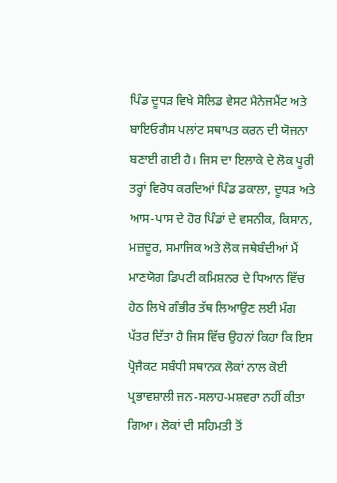ਪਿੰਡ ਦੂਧੜ ਵਿਖੇ ਸੋਲਿਡ ਵੇਸਟ ਮੈਨੇਜਮੈਂਟ ਅਤੇ ਬਾਇਓਗੈਸ ਪਲਾਂਟ ਸਥਾਪਤ ਕਰਨ ਦੀ ਯੋਜਨਾ ਬਣਾਈ ਗਈ ਹੈ। ਜਿਸ ਦਾ ਇਲਾਕੇ ਦੇ ਲੋਕ ਪੂਰੀ ਤਰ੍ਹਾਂ ਵਿਰੋਧ ਕਰਦਿਆਂ ਪਿੰਡ ਡਕਾਲਾ, ਦੂਧੜ ਅਤੇ ਆਸ-ਪਾਸ ਦੇ ਹੋਰ ਪਿੰਡਾਂ ਦੇ ਵਸਨੀਕ, ਕਿਸਾਨ, ਮਜ਼ਦੂਰ, ਸਮਾਜਿਕ ਅਤੇ ਲੋਕ ਜਥੇਬੰਦੀਆਂ ਮੈਂ ਮਾਣਯੋਗ ਡਿਪਟੀ ਕਮਿਸ਼ਨਰ ਦੇ ਧਿਆਨ ਵਿੱਚ ਹੇਠ ਲਿਖੇ ਗੰਭੀਰ ਤੱਥ ਲਿਆਉਣ ਲਈ ਮੰਗ ਪੱਤਰ ਦਿੱਤਾ ਹੈ ਜਿਸ ਵਿੱਚ ਉਹਨਾਂ ਕਿਹਾ ਕਿ ਇਸ ਪ੍ਰੋਜੈਕਟ ਸਬੰਧੀ ਸਥਾਨਕ ਲੋਕਾਂ ਨਾਲ ਕੋਈ ਪ੍ਰਭਾਵਸ਼ਾਲੀ ਜਨ-ਸਲਾਹ-ਮਸ਼ਵਰਾ ਨਹੀਂ ਕੀਤਾ ਗਿਆ। ਲੋਕਾਂ ਦੀ ਸਹਿਮਤੀ ਤੋਂ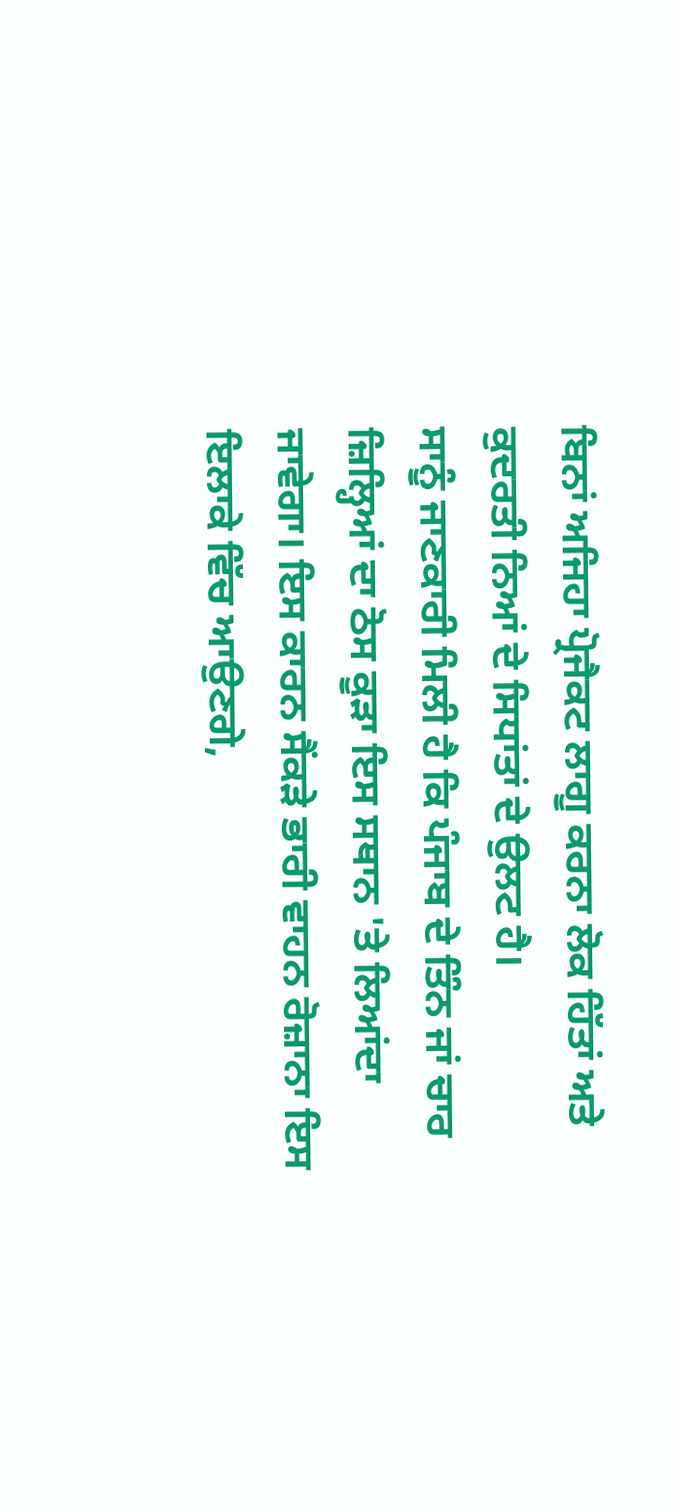ਬਿਨਾਂ ਅਜਿਹਾ ਪ੍ਰੋਜੈਕਟ ਲਾਗੂ ਕਰਨਾ ਲੋਕ ਹਿੱਤਾਂ ਅਤੇ ਕੁਦਰਤੀ ਨਿਆਂ ਦੇ ਸਿਧਾਂਤਾਂ ਦੇ ਉਲਟ ਹੈ।
ਸਾਨੂੰ ਜਾਣਕਾਰੀ ਮਿਲੀ ਹੈ ਕਿ ਪੰਜਾਬ ਦੇ ਤਿੰਨ ਜਾਂ ਚਾਰ ਜ਼ਿਲ੍ਹਿਆਂ ਦਾ ਠੋਸ ਕੂੜਾ ਇਸ ਸਥਾਨ 'ਤੇ ਲਿਆਂਦਾ ਜਾਵੇਗਾ। ਇਸ ਕਾਰਨ ਸੈਂਕੜੇ ਭਾਰੀ ਵਾਹਨ ਰੋਜ਼ਾਨਾ ਇਸ ਇਲਾਕੇ ਵਿੱਚ ਆਉਣਗੇ,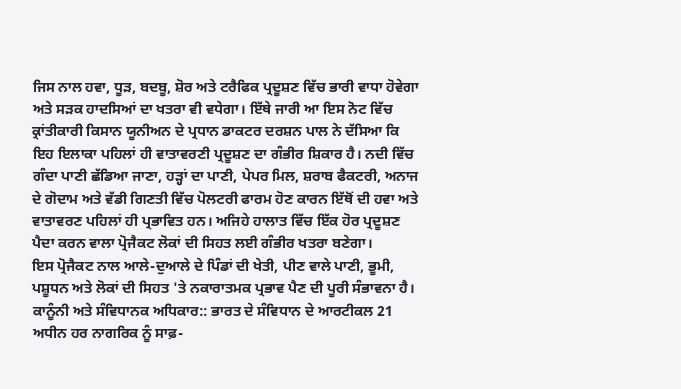ਜਿਸ ਨਾਲ ਹਵਾ, ਧੂੜ, ਬਦਬੂ, ਸ਼ੋਰ ਅਤੇ ਟਰੈਫਿਕ ਪ੍ਰਦੂਸ਼ਣ ਵਿੱਚ ਭਾਰੀ ਵਾਧਾ ਹੋਵੇਗਾ ਅਤੇ ਸੜਕ ਹਾਦਸਿਆਂ ਦਾ ਖਤਰਾ ਵੀ ਵਧੇਗਾ। ਇੱਥੇ ਜਾਰੀ ਆ ਇਸ ਨੋਟ ਵਿੱਚ ਕ੍ਰਾਂਤੀਕਾਰੀ ਕਿਸਾਨ ਯੂਨੀਅਨ ਦੇ ਪ੍ਰਧਾਨ ਡਾਕਟਰ ਦਰਸ਼ਨ ਪਾਲ ਨੇ ਦੱਸਿਆ ਕਿ ਇਹ ਇਲਾਕਾ ਪਹਿਲਾਂ ਹੀ ਵਾਤਾਵਰਣੀ ਪ੍ਰਦੂਸ਼ਣ ਦਾ ਗੰਭੀਰ ਸ਼ਿਕਾਰ ਹੈ। ਨਦੀ ਵਿੱਚ ਗੰਦਾ ਪਾਣੀ ਛੱਡਿਆ ਜਾਣਾ, ਹੜ੍ਹਾਂ ਦਾ ਪਾਣੀ, ਪੇਪਰ ਮਿਲ, ਸ਼ਰਾਬ ਫੈਕਟਰੀ, ਅਨਾਜ ਦੇ ਗੋਦਾਮ ਅਤੇ ਵੱਡੀ ਗਿਣਤੀ ਵਿੱਚ ਪੋਲਟਰੀ ਫਾਰਮ ਹੋਣ ਕਾਰਨ ਇੱਥੋਂ ਦੀ ਹਵਾ ਅਤੇ ਵਾਤਾਵਰਣ ਪਹਿਲਾਂ ਹੀ ਪ੍ਰਭਾਵਿਤ ਹਨ। ਅਜਿਹੇ ਹਾਲਾਤ ਵਿੱਚ ਇੱਕ ਹੋਰ ਪ੍ਰਦੂਸ਼ਣ ਪੈਦਾ ਕਰਨ ਵਾਲਾ ਪ੍ਰੋਜੈਕਟ ਲੋਕਾਂ ਦੀ ਸਿਹਤ ਲਈ ਗੰਭੀਰ ਖਤਰਾ ਬਣੇਗਾ।
ਇਸ ਪ੍ਰੋਜੈਕਟ ਨਾਲ ਆਲੇ-ਦੁਆਲੇ ਦੇ ਪਿੰਡਾਂ ਦੀ ਖੇਤੀ, ਪੀਣ ਵਾਲੇ ਪਾਣੀ, ਭੂਮੀ, ਪਸ਼ੂਧਨ ਅਤੇ ਲੋਕਾਂ ਦੀ ਸਿਹਤ 'ਤੇ ਨਕਾਰਾਤਮਕ ਪ੍ਰਭਾਵ ਪੈਣ ਦੀ ਪੂਰੀ ਸੰਭਾਵਨਾ ਹੈ।
ਕਾਨੂੰਨੀ ਅਤੇ ਸੰਵਿਧਾਨਕ ਅਧਿਕਾਰ:: ਭਾਰਤ ਦੇ ਸੰਵਿਧਾਨ ਦੇ ਆਰਟੀਕਲ 21 ਅਧੀਨ ਹਰ ਨਾਗਰਿਕ ਨੂੰ ਸਾਫ਼-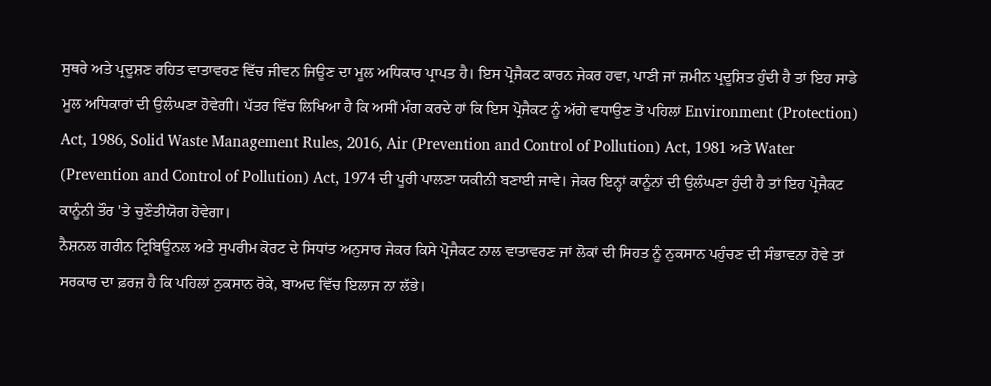ਸੁਥਰੇ ਅਤੇ ਪ੍ਰਦੂਸ਼ਣ ਰਹਿਤ ਵਾਤਾਵਰਣ ਵਿੱਚ ਜੀਵਨ ਜਿਊਣ ਦਾ ਮੂਲ ਅਧਿਕਾਰ ਪ੍ਰਾਪਤ ਹੈ। ਇਸ ਪ੍ਰੋਜੈਕਟ ਕਾਰਨ ਜੇਕਰ ਹਵਾ, ਪਾਣੀ ਜਾਂ ਜ਼ਮੀਨ ਪ੍ਰਦੂਸ਼ਿਤ ਹੁੰਦੀ ਹੈ ਤਾਂ ਇਹ ਸਾਡੇ ਮੂਲ ਅਧਿਕਾਰਾਂ ਦੀ ਉਲੰਘਣਾ ਹੋਵੇਗੀ। ਪੱਤਰ ਵਿੱਚ ਲਿਖਿਆ ਹੈ ਕਿ ਅਸੀਂ ਮੰਗ ਕਰਦੇ ਹਾਂ ਕਿ ਇਸ ਪ੍ਰੋਜੈਕਟ ਨੂੰ ਅੱਗੇ ਵਧਾਉਣ ਤੋਂ ਪਹਿਲਾਂ Environment (Protection) Act, 1986, Solid Waste Management Rules, 2016, Air (Prevention and Control of Pollution) Act, 1981 ਅਤੇ Water (Prevention and Control of Pollution) Act, 1974 ਦੀ ਪੂਰੀ ਪਾਲਣਾ ਯਕੀਨੀ ਬਣਾਈ ਜਾਵੇ। ਜੇਕਰ ਇਨ੍ਹਾਂ ਕਾਨੂੰਨਾਂ ਦੀ ਉਲੰਘਣਾ ਹੁੰਦੀ ਹੈ ਤਾਂ ਇਹ ਪ੍ਰੋਜੈਕਟ ਕਾਨੂੰਨੀ ਤੌਰ 'ਤੇ ਚੁਣੌਤੀਯੋਗ ਹੋਵੇਗਾ।
ਨੈਸ਼ਨਲ ਗਰੀਨ ਟ੍ਰਿਬਿਊਨਲ ਅਤੇ ਸੁਪਰੀਮ ਕੋਰਟ ਦੇ ਸਿਧਾਂਤ ਅਨੁਸਾਰ ਜੇਕਰ ਕਿਸੇ ਪ੍ਰੋਜੈਕਟ ਨਾਲ ਵਾਤਾਵਰਣ ਜਾਂ ਲੋਕਾਂ ਦੀ ਸਿਹਤ ਨੂੰ ਨੁਕਸਾਨ ਪਹੁੰਚਣ ਦੀ ਸੰਭਾਵਨਾ ਹੋਵੇ ਤਾਂ ਸਰਕਾਰ ਦਾ ਫ਼ਰਜ਼ ਹੈ ਕਿ ਪਹਿਲਾਂ ਨੁਕਸਾਨ ਰੋਕੇ, ਬਾਅਦ ਵਿੱਚ ਇਲਾਜ ਨਾ ਲੱਭੇ।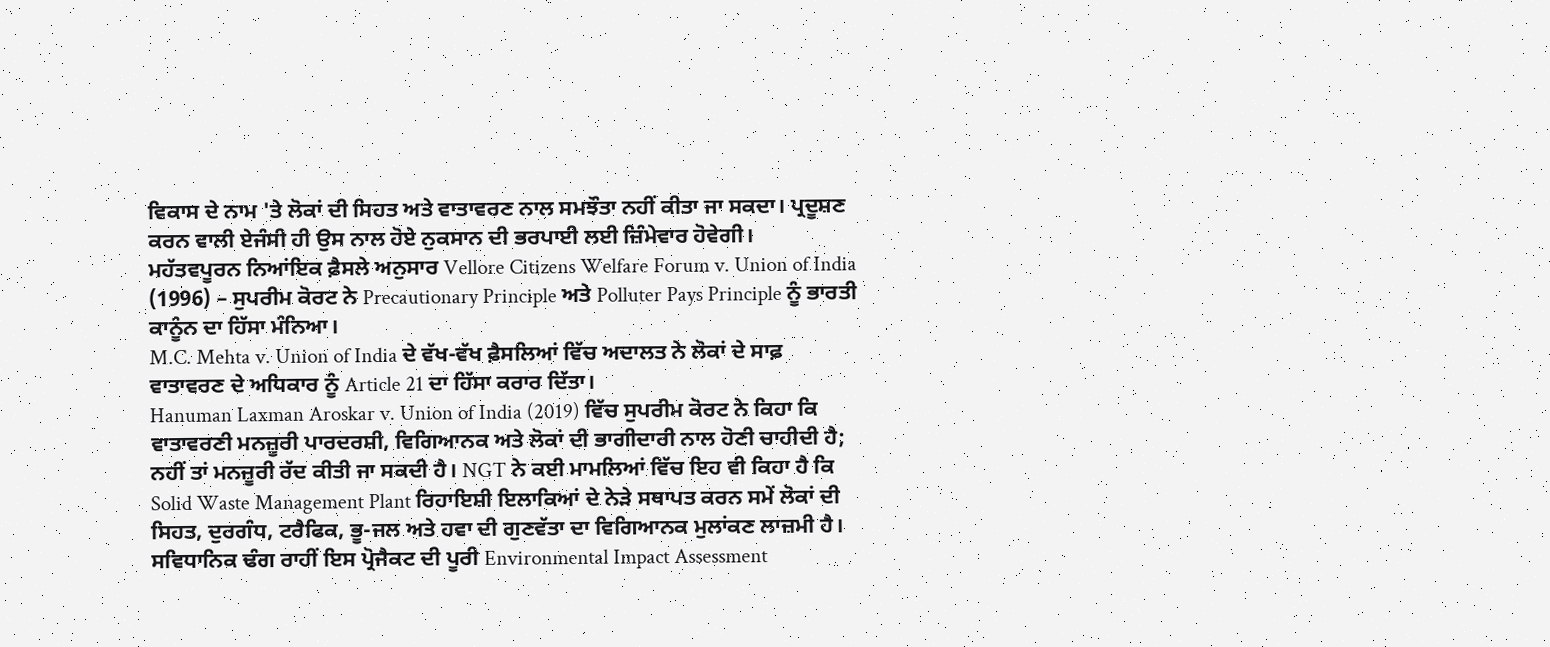ਵਿਕਾਸ ਦੇ ਨਾਮ 'ਤੇ ਲੋਕਾਂ ਦੀ ਸਿਹਤ ਅਤੇ ਵਾਤਾਵਰਣ ਨਾਲ ਸਮਝੌਤਾ ਨਹੀਂ ਕੀਤਾ ਜਾ ਸਕਦਾ। ਪ੍ਰਦੂਸ਼ਣ ਕਰਨ ਵਾਲੀ ਏਜੰਸੀ ਹੀ ਉਸ ਨਾਲ ਹੋਏ ਨੁਕਸਾਨ ਦੀ ਭਰਪਾਈ ਲਈ ਜ਼ਿੰਮੇਵਾਰ ਹੋਵੇਗੀ।
ਮਹੱਤਵਪੂਰਨ ਨਿਆਂਇਕ ਫ਼ੈਸਲੇ ਅਨੁਸਾਰ Vellore Citizens Welfare Forum v. Union of India (1996) – ਸੁਪਰੀਮ ਕੋਰਟ ਨੇ Precautionary Principle ਅਤੇ Polluter Pays Principle ਨੂੰ ਭਾਰਤੀ ਕਾਨੂੰਨ ਦਾ ਹਿੱਸਾ ਮੰਨਿਆ।
M.C. Mehta v. Union of India ਦੇ ਵੱਖ-ਵੱਖ ਫ਼ੈਸਲਿਆਂ ਵਿੱਚ ਅਦਾਲਤ ਨੇ ਲੋਕਾਂ ਦੇ ਸਾਫ਼ ਵਾਤਾਵਰਣ ਦੇ ਅਧਿਕਾਰ ਨੂੰ Article 21 ਦਾ ਹਿੱਸਾ ਕਰਾਰ ਦਿੱਤਾ।
Hanuman Laxman Aroskar v. Union of India (2019) ਵਿੱਚ ਸੁਪਰੀਮ ਕੋਰਟ ਨੇ ਕਿਹਾ ਕਿ ਵਾਤਾਵਰਣੀ ਮਨਜ਼ੂਰੀ ਪਾਰਦਰਸ਼ੀ, ਵਿਗਿਆਨਕ ਅਤੇ ਲੋਕਾਂ ਦੀ ਭਾਗੀਦਾਰੀ ਨਾਲ ਹੋਣੀ ਚਾਹੀਦੀ ਹੈ; ਨਹੀਂ ਤਾਂ ਮਨਜ਼ੂਰੀ ਰੱਦ ਕੀਤੀ ਜਾ ਸਕਦੀ ਹੈ। NGT ਨੇ ਕਈ ਮਾਮਲਿਆਂ ਵਿੱਚ ਇਹ ਵੀ ਕਿਹਾ ਹੈ ਕਿ Solid Waste Management Plant ਰਿਹਾਇਸ਼ੀ ਇਲਾਕਿਆਂ ਦੇ ਨੇੜੇ ਸਥਾਪਤ ਕਰਨ ਸਮੇਂ ਲੋਕਾਂ ਦੀ ਸਿਹਤ, ਦੁਰਗੰਧ, ਟਰੈਫਿਕ, ਭੂ-ਜਲ ਅਤੇ ਹਵਾ ਦੀ ਗੁਣਵੱਤਾ ਦਾ ਵਿਗਿਆਨਕ ਮੁਲਾਂਕਣ ਲਾਜ਼ਮੀ ਹੈ। ਸਵਿਧਾਨਿਕ ਢੰਗ ਰਾਹੀਂ ਇਸ ਪ੍ਰੋਜੈਕਟ ਦੀ ਪੂਰੀ Environmental Impact Assessment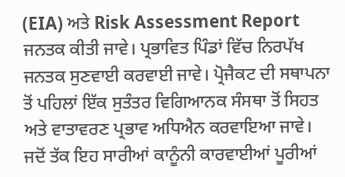(EIA) ਅਤੇ Risk Assessment Report ਜਨਤਕ ਕੀਤੀ ਜਾਵੇ। ਪ੍ਰਭਾਵਿਤ ਪਿੰਡਾਂ ਵਿੱਚ ਨਿਰਪੱਖ ਜਨਤਕ ਸੁਣਵਾਈ ਕਰਵਾਈ ਜਾਵੇ। ਪ੍ਰੋਜੈਕਟ ਦੀ ਸਥਾਪਨਾ ਤੋਂ ਪਹਿਲਾਂ ਇੱਕ ਸੁਤੰਤਰ ਵਿਗਿਆਨਕ ਸੰਸਥਾ ਤੋਂ ਸਿਹਤ ਅਤੇ ਵਾਤਾਵਰਣ ਪ੍ਰਭਾਵ ਅਧਿਐਨ ਕਰਵਾਇਆ ਜਾਵੇ। ਜਦੋਂ ਤੱਕ ਇਹ ਸਾਰੀਆਂ ਕਾਨੂੰਨੀ ਕਾਰਵਾਈਆਂ ਪੂਰੀਆਂ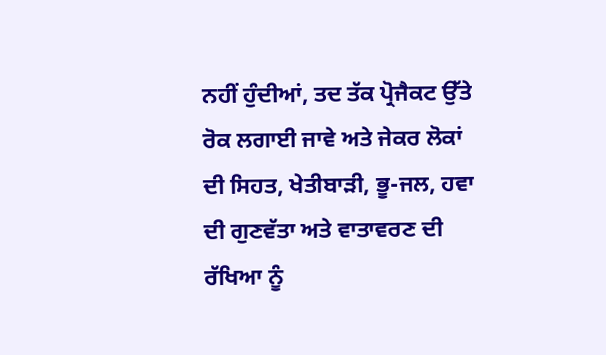ਨਹੀਂ ਹੁੰਦੀਆਂ, ਤਦ ਤੱਕ ਪ੍ਰੋਜੈਕਟ ਉੱਤੇ ਰੋਕ ਲਗਾਈ ਜਾਵੇ ਅਤੇ ਜੇਕਰ ਲੋਕਾਂ ਦੀ ਸਿਹਤ, ਖੇਤੀਬਾੜੀ, ਭੂ-ਜਲ, ਹਵਾ ਦੀ ਗੁਣਵੱਤਾ ਅਤੇ ਵਾਤਾਵਰਣ ਦੀ ਰੱਖਿਆ ਨੂੰ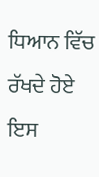ਧਿਆਨ ਵਿੱਚ ਰੱਖਦੇ ਹੋਏ ਇਸ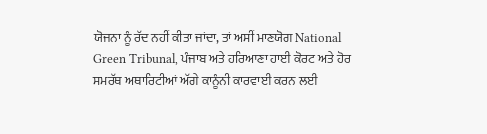ਯੋਜਨਾ ਨੂੰ ਰੱਦ ਨਹੀਂ ਕੀਤਾ ਜਾਂਦਾ, ਤਾਂ ਅਸੀਂ ਮਾਣਯੋਗ National Green Tribunal, ਪੰਜਾਬ ਅਤੇ ਹਰਿਆਣਾ ਹਾਈ ਕੋਰਟ ਅਤੇ ਹੋਰ ਸਮਰੱਥ ਅਥਾਰਿਟੀਆਂ ਅੱਗੇ ਕਾਨੂੰਨੀ ਕਾਰਵਾਈ ਕਰਨ ਲਈ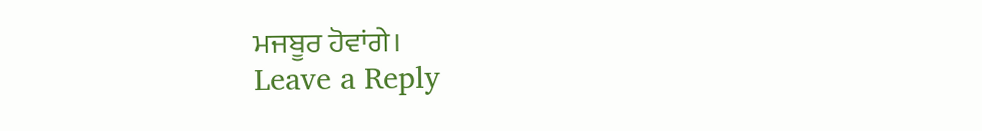ਮਜਬੂਰ ਹੋਵਾਂਗੇ।
Leave a Reply